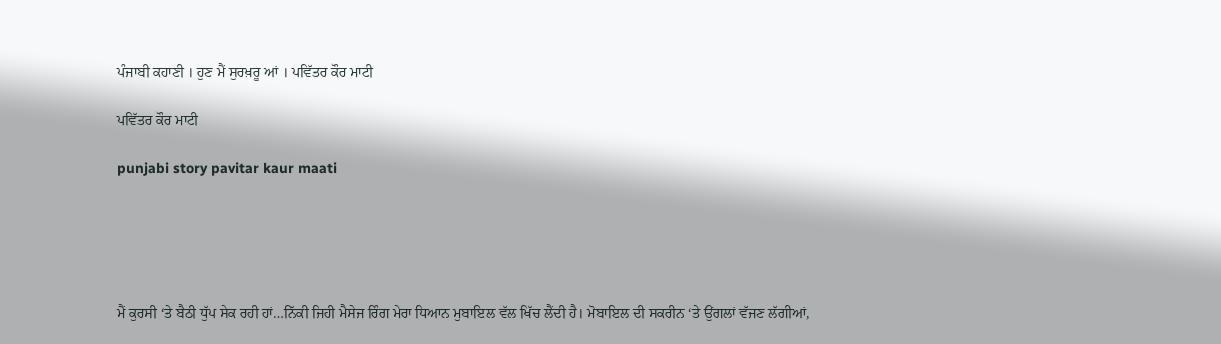ਪੰਜਾਬੀ ਕਹਾਣੀ । ਹੁਣ ਮੈਂ ਸੁਰਖ਼ਰੂ ਆਂ । ਪਵਿੱਤਰ ਕੌਰ ਮਾਟੀ

ਪਵਿੱਤਰ ਕੌਰ ਮਾਟੀ

punjabi story pavitar kaur maati





ਮੈਂ ਕੁਰਸੀ ‘ਤੇ ਬੈਠੀ ਧੁੱਪ ਸੇਕ ਰਹੀ ਹਾਂ…ਨਿੱਕੀ ਜਿਹੀ ਮੈਸੇਜ ਰਿੰਗ ਮੇਰਾ ਧਿਆਨ ਮੁਬਾਇਲ ਵੱਲ ਖਿੱਚ ਲੈਂਦੀ ਹੈ। ਮੋਬਾਇਲ ਦੀ ਸਕਰੀਨ ‘ਤੇ ਉਂਗਲਾਂ ਵੱਜਣ ਲੱਗੀਆਂ,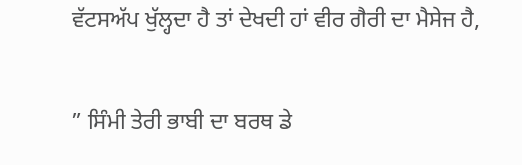ਵੱਟਸਅੱਪ ਖੁੱਲ੍ਹਦਾ ਹੈ ਤਾਂ ਦੇਖਦੀ ਹਾਂ ਵੀਰ ਗੈਰੀ ਦਾ ਮੈਸੇਜ ਹੈ,

” ਸਿੰਮੀ ਤੇਰੀ ਭਾਬੀ ਦਾ ਬਰਥ ਡੇ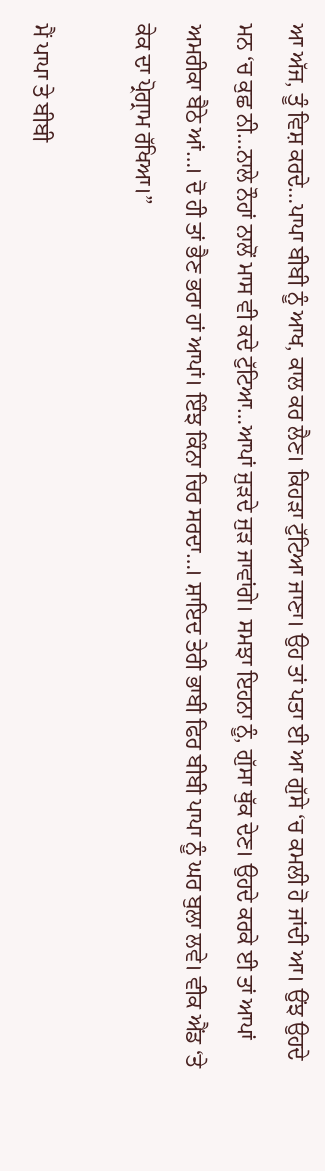ਆ ਅੱਜ, ਤੂੰ ਵਿਸ਼ ਕਰਦੇ…ਪਾਪਾ ਬੀਬੀ ਨੂੰ ਆਖ, ਕਾਲ ਕਰ ਲੈਣ। ਕਿਹੜਾ ਟੁੱਟਿਆ ਜਾਣਾ। ਉਹ ਤਾਂ ਪਤਾ ਈ ਆ ਗੁੱਸੇ ‘ਚ ਕਮਲੀ ਹੋ ਜਾਂਦੀ ਆ। ਉਂਝ ਉਹਦੇ ਮਨ ‘ਚ ਕੁਛ ਨੀ…ਨਾਲੇ ਨੌਹਾਂ ਨਾਲੋਂ ਮਾਸ ਵੀ ਕਦੇ ਟੁੱਟਿਆ…ਆਪਾਂ ਜੁੜਦੇ ਜੁੜ ਜਾਵਾਂਗੇ। ਸਮਝਾ ਇਹਨਾ ਨੂੰ, ਗੁੱਸਾ ਥੁੱਕ ਦੇਣ। ਉਹਦੇ ਕਰਕੇ ਈ ਤਾਂ ਆਪਾਂ ਅਮਰੀਕਾ ਬੈਠੇ ਆਂ…। ਦੋ ਹੀ ਤਾਂ ਭੈਣ ਭਰਾ ਹਾਂ ਆਪਾਂ। ਇੰਝ ਕਿੰਨਾ ਚਿਰ ਸਰਦਾ…। ਸ਼ਾਇਦ ਤੇਰੀ ਭਾਬੀ ਫਿਰ ਬੀਬੀ ਪਾਪਾ ਨੂੰ ਘਰ ਬੁਲਾ ਲਵੇ। ਵੀਕ ਐਂਡ ‘ਤੇ ਕੇਕ ਦਾ ਪ੍ਰੋਗ੍ਰਾਮ ਰੱਖਿਆ।”

ਮੈਂ ਪਾਪਾ ਤੇ ਬੀਬੀ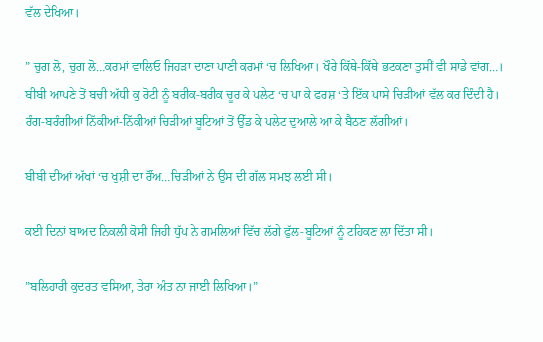ਵੱਲ ਦੇਖਿਆ।

” ਚੁਗ ਲੋ, ਚੁਗ ਲੋ…ਕਰਮਾਂ ਵਾਲਿਓ ਜਿਹੜਾ ਦਾਣਾ ਪਾਣੀ ਕਰਮਾਂ ‘ਚ ਲਿਖਿਆ। ਖੌਰੇ ਕਿੱਥੇ-ਕਿੱਥੇ ਭਟਕਣਾ ਤੁਸੀਂ ਵੀ ਸਾਡੇ ਵਾਂਗ…। ਬੀਬੀ ਆਪਣੇ ਤੋਂ ਬਚੀ ਅੱਧੀ ਕੁ ਰੋਟੀ ਨੂੰ ਬਰੀਕ-ਬਰੀਕ ਚੂਰ ਕੇ ਪਲੇਟ ‘ਚ ਪਾ ਕੇ ਫਰਸ਼ ‘ਤੇ ਇੱਕ ਪਾਸੇ ਚਿੜੀਆਂ ਵੱਲ ਕਰ ਦਿੰਦੀ ਹੈ। ਰੰਗ-ਬਰੰਗੀਆਂ ਨਿੱਕੀਆਂ-ਨਿੱਕੀਆਂ ਚਿੜੀਆਂ ਬੂਟਿਆਂ ਤੋਂ ਉੱਡ ਕੇ ਪਲੇਟ ਦੁਆਲੇ ਆ ਕੇ ਬੈਠਣ ਲੱਗੀਆਂ।

ਬੀਬੀ ਦੀਆਂ ਅੱਖਾਂ ‘ਚ ਖੁਸ਼ੀ ਦਾ ਰੌਂਅ…ਚਿੜੀਆਂ ਨੇ ਉਸ ਦੀ ਗੱਲ ਸਮਝ ਲਈ ਸੀ।

ਕਈ ਦਿਨਾਂ ਬਾਅਦ ਨਿਕਲੀ ਕੋਸੀ ਜਿਹੀ ਧੁੱਪ ਨੇ ਗਮਲਿਆਂ ਵਿੱਚ ਲੱਗੇ ਫੁੱਲ-ਬੂਟਿਆਂ ਨੂੰ ਟਹਿਕਣ ਲਾ ਦਿੱਤਾ ਸੀ।

”ਬਲਿਹਾਰੀ ਕੁਦਰਤ ਵਸਿਆ, ਤੇਰਾ ਅੰਤ ਨਾ ਜਾਈ ਲਿਖਿਆ।”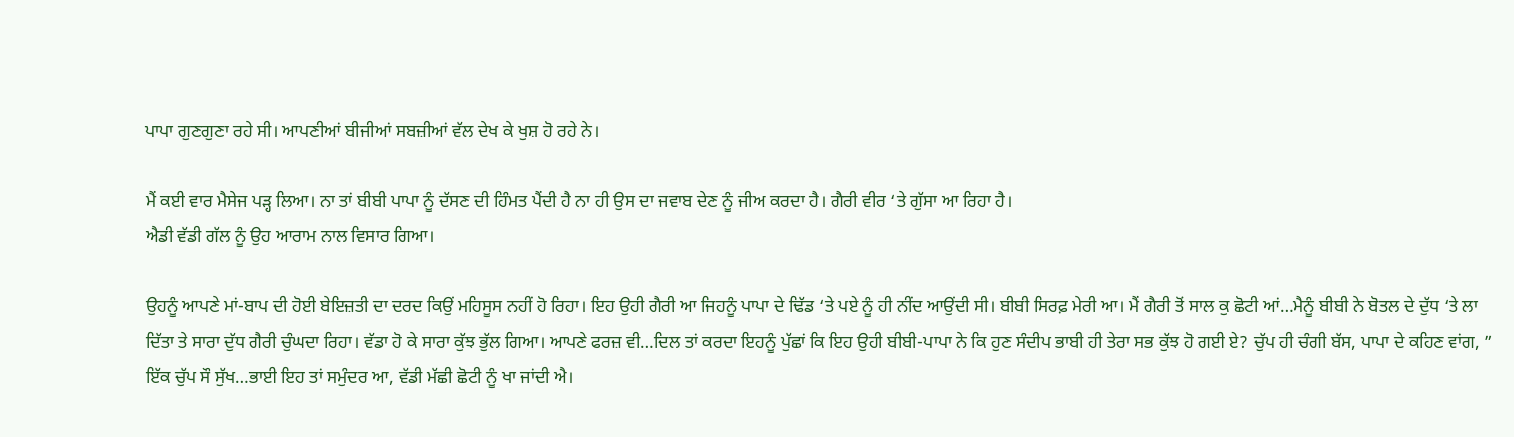ਪਾਪਾ ਗੁਣਗੁਣਾ ਰਹੇ ਸੀ। ਆਪਣੀਆਂ ਬੀਜੀਆਂ ਸਬਜ਼ੀਆਂ ਵੱਲ ਦੇਖ ਕੇ ਖੁਸ਼ ਹੋ ਰਹੇ ਨੇ।

ਮੈਂ ਕਈ ਵਾਰ ਮੈਸੇਜ ਪੜ੍ਹ ਲਿਆ। ਨਾ ਤਾਂ ਬੀਬੀ ਪਾਪਾ ਨੂੰ ਦੱਸਣ ਦੀ ਹਿੰਮਤ ਪੈਂਦੀ ਹੈ ਨਾ ਹੀ ਉਸ ਦਾ ਜਵਾਬ ਦੇਣ ਨੂੰ ਜੀਅ ਕਰਦਾ ਹੈ। ਗੈਰੀ ਵੀਰ ‘ਤੇ ਗੁੱਸਾ ਆ ਰਿਹਾ ਹੈ।
ਐਡੀ ਵੱਡੀ ਗੱਲ ਨੂੰ ਉਹ ਆਰਾਮ ਨਾਲ ਵਿਸਾਰ ਗਿਆ।

ਉਹਨੂੰ ਆਪਣੇ ਮਾਂ-ਬਾਪ ਦੀ ਹੋਈ ਬੇਇਜ਼ਤੀ ਦਾ ਦਰਦ ਕਿਉਂ ਮਹਿਸੂਸ ਨਹੀਂ ਹੋ ਰਿਹਾ। ਇਹ ਉਹੀ ਗੈਰੀ ਆ ਜਿਹਨੂੰ ਪਾਪਾ ਦੇ ਢਿੱਡ ‘ਤੇ ਪਏ ਨੂੰ ਹੀ ਨੀਂਦ ਆਉਂਦੀ ਸੀ। ਬੀਬੀ ਸਿਰਫ਼ ਮੇਰੀ ਆ। ਮੈਂ ਗੈਰੀ ਤੋਂ ਸਾਲ ਕੁ ਛੋਟੀ ਆਂ…ਮੈਨੂੰ ਬੀਬੀ ਨੇ ਬੋਤਲ ਦੇ ਦੁੱਧ ‘ਤੇ ਲਾ ਦਿੱਤਾ ਤੇ ਸਾਰਾ ਦੁੱਧ ਗੈਰੀ ਚੁੰਘਦਾ ਰਿਹਾ। ਵੱਡਾ ਹੋ ਕੇ ਸਾਰਾ ਕੁੱਝ ਭੁੱਲ ਗਿਆ। ਆਪਣੇ ਫਰਜ਼ ਵੀ…ਦਿਲ ਤਾਂ ਕਰਦਾ ਇਹਨੂੰ ਪੁੱਛਾਂ ਕਿ ਇਹ ਉਹੀ ਬੀਬੀ-ਪਾਪਾ ਨੇ ਕਿ ਹੁਣ ਸੰਦੀਪ ਭਾਬੀ ਹੀ ਤੇਰਾ ਸਭ ਕੁੱਝ ਹੋ ਗਈ ਏ? ਚੁੱਪ ਹੀ ਚੰਗੀ ਬੱਸ, ਪਾਪਾ ਦੇ ਕਹਿਣ ਵਾਂਗ, ” ਇੱਕ ਚੁੱਪ ਸੌ ਸੁੱਖ…ਭਾਈ ਇਹ ਤਾਂ ਸਮੁੰਦਰ ਆ, ਵੱਡੀ ਮੱਛੀ ਛੋਟੀ ਨੂੰ ਖਾ ਜਾਂਦੀ ਐ।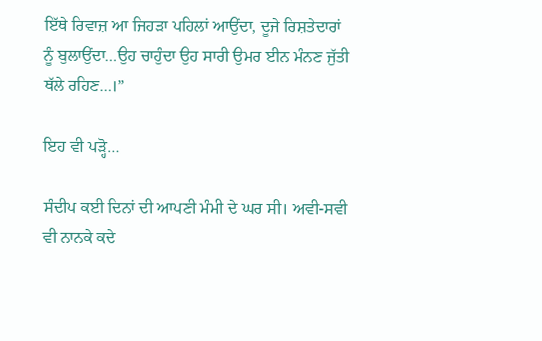ਇੱਥੇ ਰਿਵਾਜ਼ ਆ ਜਿਹੜਾ ਪਹਿਲਾਂ ਆਉਂਦਾ, ਦੂਜੇ ਰਿਸ਼ਤੇਦਾਰਾਂ ਨੂੰ ਬੁਲਾਉਂਦਾ…ਉਹ ਚਾਹੁੰਦਾ ਉਹ ਸਾਰੀ ਉਮਰ ਈਨ ਮੰਨਣ ਜੁੱਤੀ ਥੱਲੇ ਰਹਿਣ…।”

ਇਹ ਵੀ ਪੜ੍ਹੋ…

ਸੰਦੀਪ ਕਈ ਦਿਨਾਂ ਦੀ ਆਪਣੀ ਮੰਮੀ ਦੇ ਘਰ ਸੀ। ਅਵੀ-ਸਵੀ ਵੀ ਨਾਨਕੇ ਕਦੇ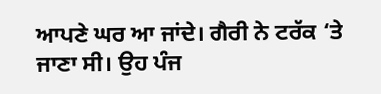ਆਪਣੇ ਘਰ ਆ ਜਾਂਦੇ। ਗੈਰੀ ਨੇ ਟਰੱਕ ‘ਤੇ ਜਾਣਾ ਸੀ। ਉਹ ਪੰਜ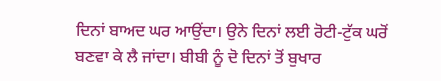ਦਿਨਾਂ ਬਾਅਦ ਘਰ ਆਉਂਦਾ। ਉਨੇ ਦਿਨਾਂ ਲਈ ਰੋਟੀ-ਟੁੱਕ ਘਰੋਂ ਬਣਵਾ ਕੇ ਲੈ ਜਾਂਦਾ। ਬੀਬੀ ਨੂੰ ਦੋ ਦਿਨਾਂ ਤੋਂ ਬੁਖਾਰ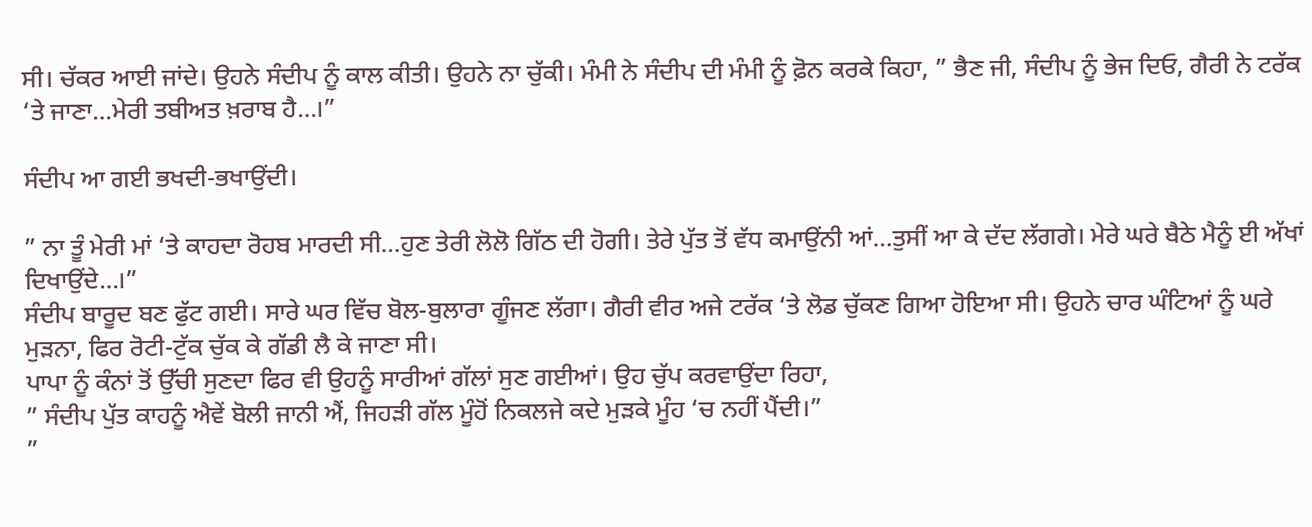ਸੀ। ਚੱਕਰ ਆਈ ਜਾਂਦੇ। ਉਹਨੇ ਸੰਦੀਪ ਨੂੰ ਕਾਲ ਕੀਤੀ। ਉਹਨੇ ਨਾ ਚੁੱਕੀ। ਮੰਮੀ ਨੇ ਸੰਦੀਪ ਦੀ ਮੰਮੀ ਨੂੰ ਫ਼ੋਨ ਕਰਕੇ ਕਿਹਾ, ” ਭੈਣ ਜੀ, ਸੰਦੀਪ ਨੂੰ ਭੇਜ ਦਿਓ, ਗੈਰੀ ਨੇ ਟਰੱਕ ‘ਤੇ ਜਾਣਾ…ਮੇਰੀ ਤਬੀਅਤ ਖ਼ਰਾਬ ਹੈ…।”

ਸੰਦੀਪ ਆ ਗਈ ਭਖਦੀ-ਭਖਾਉਂਦੀ।

” ਨਾ ਤੂੰ ਮੇਰੀ ਮਾਂ ‘ਤੇ ਕਾਹਦਾ ਰੋਹਬ ਮਾਰਦੀ ਸੀ…ਹੁਣ ਤੇਰੀ ਲੋਲੋ ਗਿੱਠ ਦੀ ਹੋਗੀ। ਤੇਰੇ ਪੁੱਤ ਤੋਂ ਵੱਧ ਕਮਾਉਂਨੀ ਆਂ…ਤੁਸੀਂ ਆ ਕੇ ਦੱਦ ਲੱਗਗੇ। ਮੇਰੇ ਘਰੇ ਬੈਠੇ ਮੈਨੂੰ ਈ ਅੱਖਾਂ ਦਿਖਾਉਂਦੇ…।”
ਸੰਦੀਪ ਬਾਰੂਦ ਬਣ ਫੁੱਟ ਗਈ। ਸਾਰੇ ਘਰ ਵਿੱਚ ਬੋਲ-ਬੁਲਾਰਾ ਗੂੰਜਣ ਲੱਗਾ। ਗੈਰੀ ਵੀਰ ਅਜੇ ਟਰੱਕ ‘ਤੇ ਲੋਡ ਚੁੱਕਣ ਗਿਆ ਹੋਇਆ ਸੀ। ਉਹਨੇ ਚਾਰ ਘੰਟਿਆਂ ਨੂੰ ਘਰੇ ਮੁੜਨਾ, ਫਿਰ ਰੋਟੀ-ਟੁੱਕ ਚੁੱਕ ਕੇ ਗੱਡੀ ਲੈ ਕੇ ਜਾਣਾ ਸੀ।
ਪਾਪਾ ਨੂੰ ਕੰਨਾਂ ਤੋਂ ਉੱਚੀ ਸੁਣਦਾ ਫਿਰ ਵੀ ਉਹਨੂੰ ਸਾਰੀਆਂ ਗੱਲਾਂ ਸੁਣ ਗਈਆਂ। ਉਹ ਚੁੱਪ ਕਰਵਾਉਂਦਾ ਰਿਹਾ,
” ਸੰਦੀਪ ਪੁੱਤ ਕਾਹਨੂੰ ਐਵੇਂ ਬੋਲੀ ਜਾਨੀ ਐਂ, ਜਿਹੜੀ ਗੱਲ ਮੂੰਹੋਂ ਨਿਕਲਜੇ ਕਦੇ ਮੁੜਕੇ ਮੂੰਹ ‘ਚ ਨਹੀਂ ਪੈਂਦੀ।”
”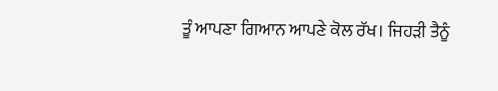ਤੂੰ ਆਪਣਾ ਗਿਆਨ ਆਪਣੇ ਕੋਲ ਰੱਖ। ਜਿਹੜੀ ਤੈਨੂੰ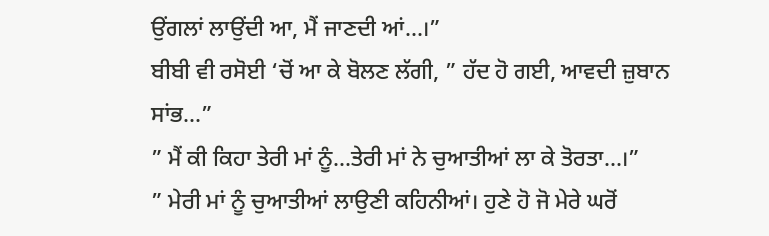ਉਂਗਲਾਂ ਲਾਉਂਦੀ ਆ, ਮੈਂ ਜਾਣਦੀ ਆਂ…।”
ਬੀਬੀ ਵੀ ਰਸੋਈ ‘ਚੋਂ ਆ ਕੇ ਬੋਲਣ ਲੱਗੀ, ” ਹੱਦ ਹੋ ਗਈ, ਆਵਦੀ ਜ਼ੁਬਾਨ ਸਾਂਭ…”
” ਮੈਂ ਕੀ ਕਿਹਾ ਤੇਰੀ ਮਾਂ ਨੂੰ…ਤੇਰੀ ਮਾਂ ਨੇ ਚੁਆਤੀਆਂ ਲਾ ਕੇ ਤੋਰਤਾ…।”
” ਮੇਰੀ ਮਾਂ ਨੂੰ ਚੁਆਤੀਆਂ ਲਾਉਣੀ ਕਹਿਨੀਆਂ। ਹੁਣੇ ਹੋ ਜੋ ਮੇਰੇ ਘਰੋਂ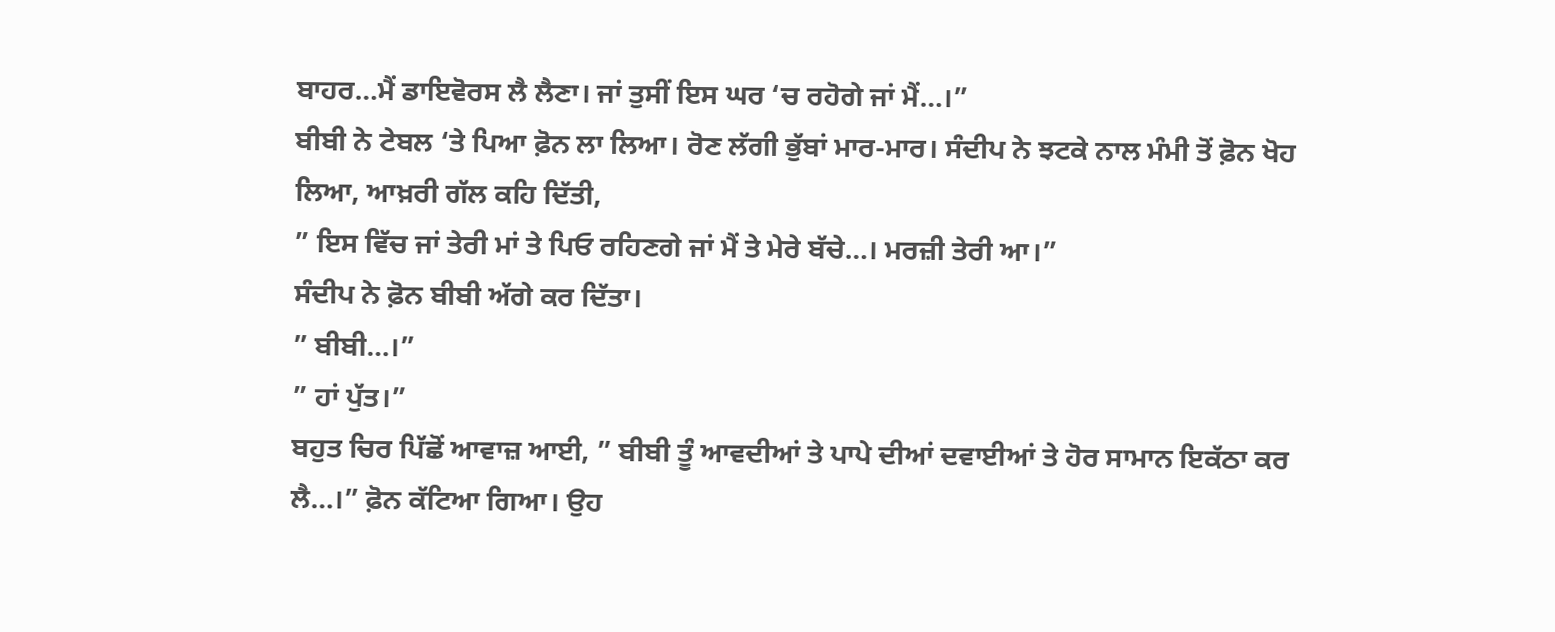ਬਾਹਰ…ਮੈਂ ਡਾਇਵੋਰਸ ਲੈ ਲੈਣਾ। ਜਾਂ ਤੁਸੀਂ ਇਸ ਘਰ ‘ਚ ਰਹੋਗੇ ਜਾਂ ਮੈਂ…।”
ਬੀਬੀ ਨੇ ਟੇਬਲ ‘ਤੇ ਪਿਆ ਫ਼ੋਨ ਲਾ ਲਿਆ। ਰੋਣ ਲੱਗੀ ਭੁੱਬਾਂ ਮਾਰ-ਮਾਰ। ਸੰਦੀਪ ਨੇ ਝਟਕੇ ਨਾਲ ਮੰਮੀ ਤੋਂ ਫ਼ੋਨ ਖੋਹ ਲਿਆ, ਆਖ਼ਰੀ ਗੱਲ ਕਹਿ ਦਿੱਤੀ,
” ਇਸ ਵਿੱਚ ਜਾਂ ਤੇਰੀ ਮਾਂ ਤੇ ਪਿਓ ਰਹਿਣਗੇ ਜਾਂ ਮੈਂ ਤੇ ਮੇਰੇ ਬੱਚੇ…। ਮਰਜ਼ੀ ਤੇਰੀ ਆ।”
ਸੰਦੀਪ ਨੇ ਫ਼ੋਨ ਬੀਬੀ ਅੱਗੇ ਕਰ ਦਿੱਤਾ।
” ਬੀਬੀ…।”
” ਹਾਂ ਪੁੱਤ।”
ਬਹੁਤ ਚਿਰ ਪਿੱਛੋਂ ਆਵਾਜ਼ ਆਈ, ” ਬੀਬੀ ਤੂੰ ਆਵਦੀਆਂ ਤੇ ਪਾਪੇ ਦੀਆਂ ਦਵਾਈਆਂ ਤੇ ਹੋਰ ਸਾਮਾਨ ਇਕੱਠਾ ਕਰ ਲੈ…।” ਫ਼ੋਨ ਕੱਟਿਆ ਗਿਆ। ਉਹ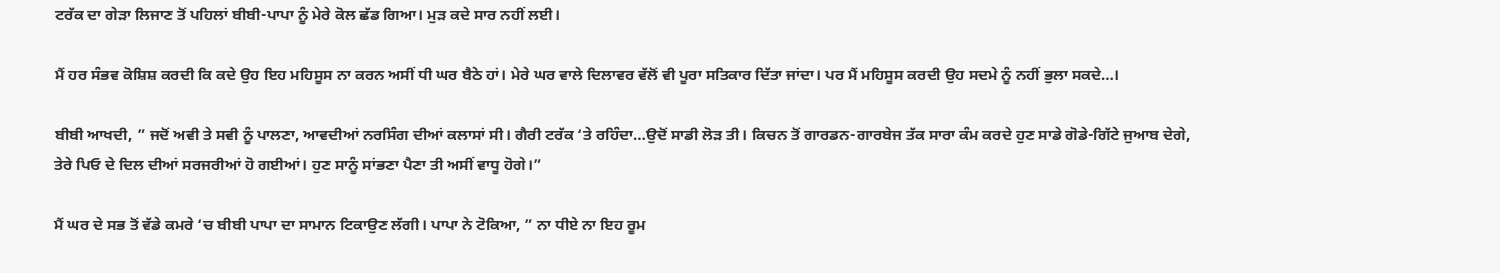ਟਰੱਕ ਦਾ ਗੇੜਾ ਲਿਜਾਣ ਤੋਂ ਪਹਿਲਾਂ ਬੀਬੀ-ਪਾਪਾ ਨੂੰ ਮੇਰੇ ਕੋਲ ਛੱਡ ਗਿਆ। ਮੁੜ ਕਦੇ ਸਾਰ ਨਹੀਂ ਲਈ।

ਮੈਂ ਹਰ ਸੰਭਵ ਕੋਸ਼ਿਸ਼ ਕਰਦੀ ਕਿ ਕਦੇ ਉਹ ਇਹ ਮਹਿਸੂਸ ਨਾ ਕਰਨ ਅਸੀਂ ਧੀ ਘਰ ਬੈਠੇ ਹਾਂ। ਮੇਰੇ ਘਰ ਵਾਲੇ ਦਿਲਾਵਰ ਵੱਲੋਂ ਵੀ ਪੂਰਾ ਸਤਿਕਾਰ ਦਿੱਤਾ ਜਾਂਦਾ। ਪਰ ਮੈਂ ਮਹਿਸੂਸ ਕਰਦੀ ਉਹ ਸਦਮੇ ਨੂੰ ਨਹੀਂ ਭੁਲਾ ਸਕਦੇ…।

ਬੀਬੀ ਆਖਦੀ, ” ਜਦੋਂ ਅਵੀ ਤੇ ਸਵੀ ਨੂੰ ਪਾਲਣਾ, ਆਵਦੀਆਂ ਨਰਸਿੰਗ ਦੀਆਂ ਕਲਾਸਾਂ ਸੀ। ਗੈਰੀ ਟਰੱਕ ‘ਤੇ ਰਹਿੰਦਾ…ਉਦੋਂ ਸਾਡੀ ਲੋੜ ਤੀ। ਕਿਚਨ ਤੋਂ ਗਾਰਡਨ-ਗਾਰਬੇਜ ਤੱਕ ਸਾਰਾ ਕੰਮ ਕਰਦੇ ਹੁਣ ਸਾਡੇ ਗੋਡੇ-ਗਿੱਟੇ ਜੁਆਬ ਦੇਗੇ, ਤੇਰੇ ਪਿਓ ਦੇ ਦਿਲ ਦੀਆਂ ਸਰਜਰੀਆਂ ਹੋ ਗਈਆਂ। ਹੁਣ ਸਾਨੂੰ ਸਾਂਭਣਾ ਪੈਣਾ ਤੀ ਅਸੀਂ ਵਾਧੂ ਹੋਗੇ।”

ਮੈਂ ਘਰ ਦੇ ਸਭ ਤੋਂ ਵੱਡੇ ਕਮਰੇ ‘ਚ ਬੀਬੀ ਪਾਪਾ ਦਾ ਸਾਮਾਨ ਟਿਕਾਉਣ ਲੱਗੀ। ਪਾਪਾ ਨੇ ਟੋਕਿਆ, ” ਨਾ ਧੀਏ ਨਾ ਇਹ ਰੂਮ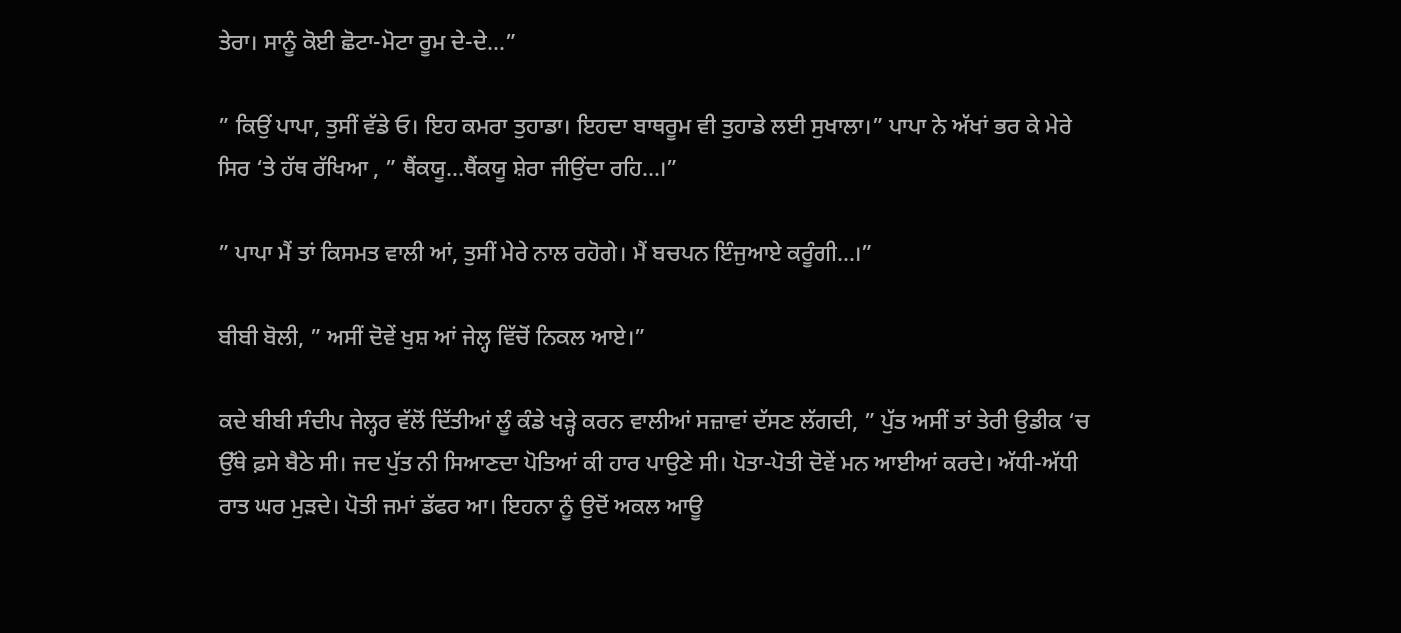ਤੇਰਾ। ਸਾਨੂੰ ਕੋਈ ਛੋਟਾ-ਮੋਟਾ ਰੂਮ ਦੇ-ਦੇ…”

” ਕਿਉਂ ਪਾਪਾ, ਤੁਸੀਂ ਵੱਡੇ ਓ। ਇਹ ਕਮਰਾ ਤੁਹਾਡਾ। ਇਹਦਾ ਬਾਥਰੂਮ ਵੀ ਤੁਹਾਡੇ ਲਈ ਸੁਖਾਲਾ।” ਪਾਪਾ ਨੇ ਅੱਖਾਂ ਭਰ ਕੇ ਮੇਰੇ ਸਿਰ ‘ਤੇ ਹੱਥ ਰੱਖਿਆ , ” ਥੈਂਕਯੂ…ਥੈਂਕਯੂ ਸ਼ੇਰਾ ਜੀਉਂਦਾ ਰਹਿ…।”

” ਪਾਪਾ ਮੈਂ ਤਾਂ ਕਿਸਮਤ ਵਾਲੀ ਆਂ, ਤੁਸੀਂ ਮੇਰੇ ਨਾਲ ਰਹੋਗੇ। ਮੈਂ ਬਚਪਨ ਇੰਜੁਆਏ ਕਰੂੰਗੀ…।”

ਬੀਬੀ ਬੋਲੀ, ” ਅਸੀਂ ਦੋਵੇਂ ਖੁਸ਼ ਆਂ ਜੇਲ੍ਹ ਵਿੱਚੋਂ ਨਿਕਲ ਆਏ।”

ਕਦੇ ਬੀਬੀ ਸੰਦੀਪ ਜੇਲ੍ਹਰ ਵੱਲੋਂ ਦਿੱਤੀਆਂ ਲੂੰ ਕੰਡੇ ਖੜ੍ਹੇ ਕਰਨ ਵਾਲੀਆਂ ਸਜ਼ਾਵਾਂ ਦੱਸਣ ਲੱਗਦੀ, ” ਪੁੱਤ ਅਸੀਂ ਤਾਂ ਤੇਰੀ ਉਡੀਕ ‘ਚ ਉੱਥੇ ਫ਼ਸੇ ਬੈਠੇ ਸੀ। ਜਦ ਪੁੱਤ ਨੀ ਸਿਆਣਦਾ ਪੋਤਿਆਂ ਕੀ ਹਾਰ ਪਾਉਣੇ ਸੀ। ਪੋਤਾ-ਪੋਤੀ ਦੋਵੇਂ ਮਨ ਆਈਆਂ ਕਰਦੇ। ਅੱਧੀ-ਅੱਧੀ ਰਾਤ ਘਰ ਮੁੜਦੇ। ਪੋਤੀ ਜਮਾਂ ਡੱਫਰ ਆ। ਇਹਨਾ ਨੂੰ ਉਦੋਂ ਅਕਲ ਆਊ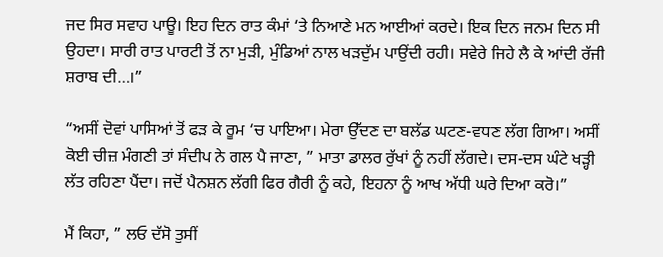ਜਦ ਸਿਰ ਸਵਾਹ ਪਾਊ। ਇਹ ਦਿਨ ਰਾਤ ਕੰਮਾਂ ‘ਤੇ ਨਿਆਣੇ ਮਨ ਆਈਆਂ ਕਰਦੇ। ਇਕ ਦਿਨ ਜਨਮ ਦਿਨ ਸੀ ਉਹਦਾ। ਸਾਰੀ ਰਾਤ ਪਾਰਟੀ ਤੋਂ ਨਾ ਮੁੜੀ, ਮੁੰਡਿਆਂ ਨਾਲ ਖੜਦੁੱਮ ਪਾਉਂਦੀ ਰਹੀ। ਸਵੇਰੇ ਜਿਹੇ ਲੈ ਕੇ ਆਂਦੀ ਰੱਜੀ ਸ਼ਰਾਬ ਦੀ…।”

“ਅਸੀਂ ਦੋਵਾਂ ਪਾਸਿਆਂ ਤੋਂ ਫੜ ਕੇ ਰੂਮ ‘ਚ ਪਾਇਆ। ਮੇਰਾ ਉੱਦਣ ਦਾ ਬਲੱਡ ਘਟਣ-ਵਧਣ ਲੱਗ ਗਿਆ। ਅਸੀਂ ਕੋਈ ਚੀਜ਼ ਮੰਗਣੀ ਤਾਂ ਸੰਦੀਪ ਨੇ ਗਲ ਪੈ ਜਾਣਾ, ” ਮਾਤਾ ਡਾਲਰ ਰੁੱਖਾਂ ਨੂੰ ਨਹੀਂ ਲੱਗਦੇ। ਦਸ-ਦਸ ਘੰਟੇ ਖੜ੍ਹੀ ਲੱਤ ਰਹਿਣਾ ਪੈਂਦਾ। ਜਦੋਂ ਪੈਨਸ਼ਨ ਲੱਗੀ ਫਿਰ ਗੈਰੀ ਨੂੰ ਕਹੇ, ਇਹਨਾ ਨੂੰ ਆਖ ਅੱਧੀ ਘਰੇ ਦਿਆ ਕਰੋ।”

ਮੈਂ ਕਿਹਾ, ” ਲਓ ਦੱਸੋ ਤੁਸੀਂ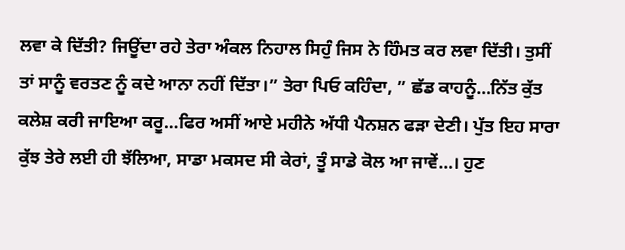ਲਵਾ ਕੇ ਦਿੱਤੀ? ਜਿਊਂਦਾ ਰਹੇ ਤੇਰਾ ਅੰਕਲ ਨਿਹਾਲ ਸਿਹੁੰ ਜਿਸ ਨੇ ਹਿੰਮਤ ਕਰ ਲਵਾ ਦਿੱਤੀ। ਤੁਸੀਂ ਤਾਂ ਸਾਨੂੰ ਵਰਤਣ ਨੂੰ ਕਦੇ ਆਨਾ ਨਹੀਂ ਦਿੱਤਾ।” ਤੇਰਾ ਪਿਓ ਕਹਿੰਦਾ, ” ਛੱਡ ਕਾਹਨੂੰ…ਨਿੱਤ ਕੁੱਤ ਕਲੇਸ਼ ਕਰੀ ਜਾਇਆ ਕਰੂ…ਫਿਰ ਅਸੀਂ ਆਏ ਮਹੀਨੇ ਅੱਧੀ ਪੈਨਸ਼ਨ ਫੜਾ ਦੇਣੀ। ਪੁੱਤ ਇਹ ਸਾਰਾ ਕੁੱਝ ਤੇਰੇ ਲਈ ਹੀ ਝੱਲਿਆ, ਸਾਡਾ ਮਕਸਦ ਸੀ ਕੇਰਾਂ, ਤੂੰ ਸਾਡੇ ਕੋਲ ਆ ਜਾਵੇਂ…। ਹੁਣ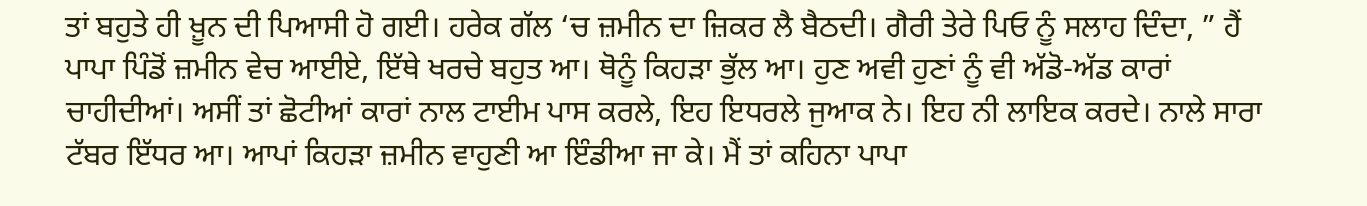ਤਾਂ ਬਹੁਤੇ ਹੀ ਖ਼ੂਨ ਦੀ ਪਿਆਸੀ ਹੋ ਗਈ। ਹਰੇਕ ਗੱਲ ‘ਚ ਜ਼ਮੀਨ ਦਾ ਜ਼ਿਕਰ ਲੈ ਬੈਠਦੀ। ਗੈਰੀ ਤੇਰੇ ਪਿਓ ਨੂੰ ਸਲਾਹ ਦਿੰਦਾ, ” ਹੈਂ ਪਾਪਾ ਪਿੰਡੋਂ ਜ਼ਮੀਨ ਵੇਚ ਆਈਏ, ਇੱਥੇ ਖਰਚੇ ਬਹੁਤ ਆ। ਥੋਨੂੰ ਕਿਹੜਾ ਭੁੱਲ ਆ। ਹੁਣ ਅਵੀ ਹੁਣਾਂ ਨੂੰ ਵੀ ਅੱਡੋ-ਅੱਡ ਕਾਰਾਂ ਚਾਹੀਦੀਆਂ। ਅਸੀਂ ਤਾਂ ਛੋਟੀਆਂ ਕਾਰਾਂ ਨਾਲ ਟਾਈਮ ਪਾਸ ਕਰਲੇ, ਇਹ ਇਧਰਲੇ ਜੁਆਕ ਨੇ। ਇਹ ਨੀ ਲਾਇਕ ਕਰਦੇ। ਨਾਲੇ ਸਾਰਾ ਟੱਬਰ ਇੱਧਰ ਆ। ਆਪਾਂ ਕਿਹੜਾ ਜ਼ਮੀਨ ਵਾਹੁਣੀ ਆ ਇੰਡੀਆ ਜਾ ਕੇ। ਮੈਂ ਤਾਂ ਕਹਿਨਾ ਪਾਪਾ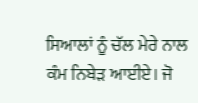ਸਿਆਲਾਂ ਨੂੰ ਚੱਲ ਮੇਰੇ ਨਾਲ ਕੰਮ ਨਿਬੇੜ ਆਈਏ। ਜੋ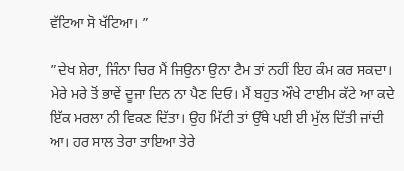ਵੱਟਿਆ ਸੋ ਖੱਟਿਆ। ”

”ਦੇਖ ਸ਼ੇਰਾ, ਜਿੰਨਾ ਚਿਰ ਮੈਂ ਜਿਉਨਾ ਉਨਾ ਟੈਮ ਤਾਂ ਨਹੀਂ ਇਹ ਕੰਮ ਕਰ ਸਕਦਾ। ਮੇਰੇ ਮਰੇ ਤੋਂ ਭਾਵੇਂ ਦੂਜਾ ਦਿਨ ਨਾ ਪੈਣ ਦਿਓ। ਮੈਂ ਬਹੁਤ ਔਖੇ ਟਾਈਮ ਕੱਟੇ ਆ ਕਦੇ ਇੱਕ ਮਰਲਾ ਨੀ ਵਿਕਣ ਦਿੱਤਾ। ਉਹ ਮਿੱਟੀ ਤਾਂ ਉੱਥੇ ਪਈ ਈ ਮੁੱਲ ਦਿੱਤੀ ਜਾਂਦੀ ਆ। ਹਰ ਸਾਲ ਤੇਰਾ ਤਾਇਆ ਤੇਰੇ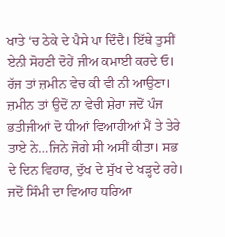ਖਾਤੇ ‘ਚ ਠੇਕੇ ਦੇ ਪੈਸੇ ਪਾ ਦਿੰਦੈ। ਇੱਥੇ ਤੁਸੀਂ ਏਨੀ ਸੋਹਣੀ ਦੋਹੇਂ ਜੀਅ ਕਮਾਈ ਕਰਦੇ ਓ। ਰੱਜ ਤਾਂ ਜ਼ਮੀਨ ਵੇਚ ਕੀ ਵੀ ਨੀ ਆਉਣਾ। ਜ਼ਮੀਨ ਤਾਂ ਉਦੋਂ ਨਾ ਵੇਚੀ ਸ਼ੇਰਾ ਜਦੋਂ ਪੰਜ ਭਤੀਜੀਆਂ ਦੋ ਧੀਆਂ ਵਿਆਹੀਆਂ ਮੈਂ ਤੇ ਤੇਰੇ ਤਾਏ ਨੇ…ਜਿਨੇ ਜੋਗੇ ਸੀ ਅਸੀਂ ਕੀਤਾ। ਸਭ ਦੇ ਦਿਨ ਵਿਹਾਰ, ਦੁੱਖ ਦੇ ਸੁੱਖ ਦੇ ਖੜ੍ਹਦੇ ਰਹੇ। ਜਦੋਂ ਸਿੰਮੀ ਦਾ ਵਿਆਹ ਧਰਿਆ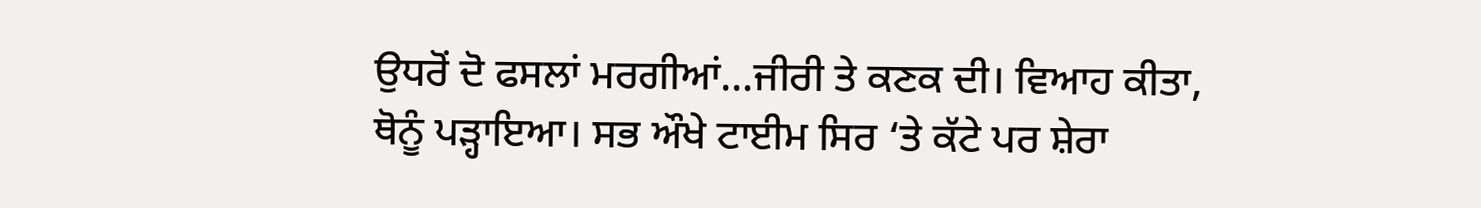ਉਧਰੋਂ ਦੋ ਫਸਲਾਂ ਮਰਗੀਆਂ…ਜੀਰੀ ਤੇ ਕਣਕ ਦੀ। ਵਿਆਹ ਕੀਤਾ, ਥੋਨੂੰ ਪੜ੍ਹਾਇਆ। ਸਭ ਔਖੇ ਟਾਈਮ ਸਿਰ ‘ਤੇ ਕੱਟੇ ਪਰ ਸ਼ੇਰਾ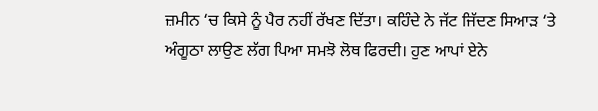ਜ਼ਮੀਨ ‘ਚ ਕਿਸੇ ਨੂੰ ਪੈਰ ਨਹੀਂ ਰੱਖਣ ਦਿੱਤਾ। ਕਹਿੰਦੇ ਨੇ ਜੱਟ ਜਿੱਦਣ ਸਿਆੜ ‘ਤੇ ਅੰਗੂਠਾ ਲਾਉਣ ਲੱਗ ਪਿਆ ਸਮਝੋ ਲੋਥ ਫਿਰਦੀ। ਹੁਣ ਆਪਾਂ ਏਨੇ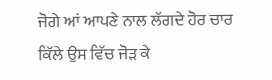ਜੋਗੇ ਆਂ ਆਪਣੇ ਨਾਲ ਲੱਗਦੇ ਹੋਰ ਚਾਰ ਕਿੱਲੇ ਉਸ ਵਿੱਚ ਜੋੜ ਕੇ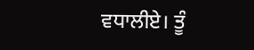ਵਧਾਲੀਏ। ਤੂੰ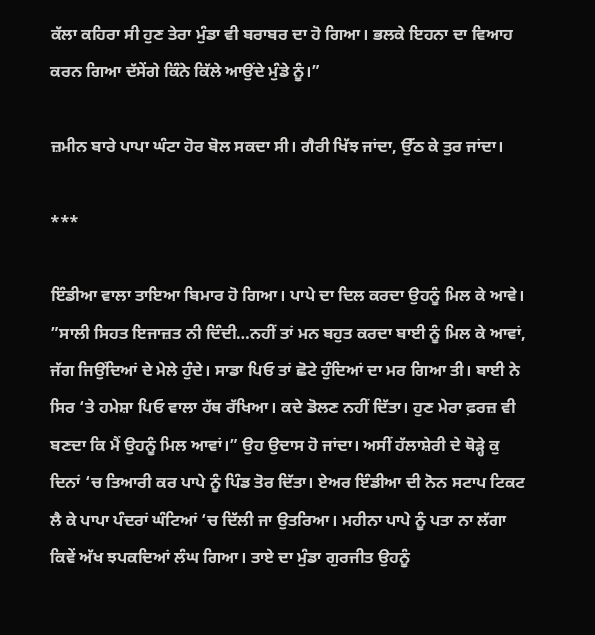ਕੱਲਾ ਕਹਿਰਾ ਸੀ ਹੁਣ ਤੇਰਾ ਮੁੰਡਾ ਵੀ ਬਰਾਬਰ ਦਾ ਹੋ ਗਿਆ। ਭਲਕੇ ਇਹਨਾ ਦਾ ਵਿਆਹ ਕਰਨ ਗਿਆ ਦੱਸੇਂਗੇ ਕਿੰਨੇ ਕਿੱਲੇ ਆਉਂਦੇ ਮੁੰਡੇ ਨੂੰ।”

ਜ਼ਮੀਨ ਬਾਰੇ ਪਾਪਾ ਘੰਟਾ ਹੋਰ ਬੋਲ ਸਕਦਾ ਸੀ। ਗੈਰੀ ਖਿੱਝ ਜਾਂਦਾ, ਉੱਠ ਕੇ ਤੁਰ ਜਾਂਦਾ।

***

ਇੰਡੀਆ ਵਾਲਾ ਤਾਇਆ ਬਿਮਾਰ ਹੋ ਗਿਆ। ਪਾਪੇ ਦਾ ਦਿਲ ਕਰਦਾ ਉਹਨੂੰ ਮਿਲ ਕੇ ਆਵੇ। ”ਸਾਲੀ ਸਿਹਤ ਇਜਾਜ਼ਤ ਨੀ ਦਿੰਦੀ…ਨਹੀਂ ਤਾਂ ਮਨ ਬਹੁਤ ਕਰਦਾ ਬਾਈ ਨੂੰ ਮਿਲ ਕੇ ਆਵਾਂ, ਜੱਗ ਜਿਉਂਦਿਆਂ ਦੇ ਮੇਲੇ ਹੁੰਦੇ। ਸਾਡਾ ਪਿਓ ਤਾਂ ਛੋਟੇ ਹੁੰਦਿਆਂ ਦਾ ਮਰ ਗਿਆ ਤੀ। ਬਾਈ ਨੇ ਸਿਰ ‘ਤੇ ਹਮੇਸ਼ਾ ਪਿਓ ਵਾਲਾ ਹੱਥ ਰੱਖਿਆ। ਕਦੇ ਡੋਲਣ ਨਹੀਂ ਦਿੱਤਾ। ਹੁਣ ਮੇਰਾ ਫ਼ਰਜ਼ ਵੀ ਬਣਦਾ ਕਿ ਮੈਂ ਉਹਨੂੰ ਮਿਲ ਆਵਾਂ।” ਉਹ ਉਦਾਸ ਹੋ ਜਾਂਦਾ। ਅਸੀਂ ਹੱਲਾਸ਼ੇਰੀ ਦੇ ਥੋੜ੍ਹੇ ਕੁ ਦਿਨਾਂ ‘ਚ ਤਿਆਰੀ ਕਰ ਪਾਪੇ ਨੂੰ ਪਿੰਡ ਤੋਰ ਦਿੱਤਾ। ਏਅਰ ਇੰਡੀਆ ਦੀ ਨੋਨ ਸਟਾਪ ਟਿਕਟ ਲੈ ਕੇ ਪਾਪਾ ਪੰਦਰਾਂ ਘੰਟਿਆਂ ‘ਚ ਦਿੱਲੀ ਜਾ ਉਤਰਿਆ। ਮਹੀਨਾ ਪਾਪੇ ਨੂੰ ਪਤਾ ਨਾ ਲੱਗਾ ਕਿਵੇਂ ਅੱਖ ਝਪਕਦਿਆਂ ਲੰਘ ਗਿਆ। ਤਾਏ ਦਾ ਮੁੰਡਾ ਗੁਰਜੀਤ ਉਹਨੂੰ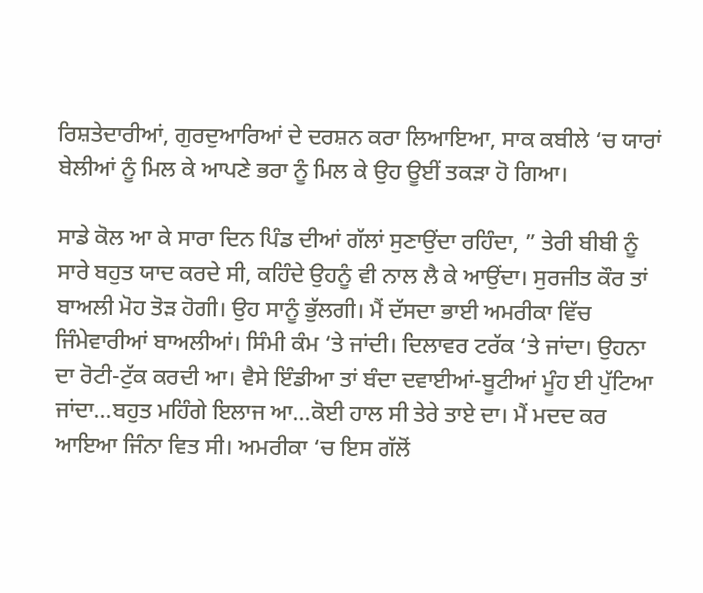ਰਿਸ਼ਤੇਦਾਰੀਆਂ, ਗੁਰਦੁਆਰਿਆਂ ਦੇ ਦਰਸ਼ਨ ਕਰਾ ਲਿਆਇਆ, ਸਾਕ ਕਬੀਲੇ ‘ਚ ਯਾਰਾਂ ਬੇਲੀਆਂ ਨੂੰ ਮਿਲ ਕੇ ਆਪਣੇ ਭਰਾ ਨੂੰ ਮਿਲ ਕੇ ਉਹ ਊਈਂ ਤਕੜਾ ਹੋ ਗਿਆ।

ਸਾਡੇ ਕੋਲ ਆ ਕੇ ਸਾਰਾ ਦਿਨ ਪਿੰਡ ਦੀਆਂ ਗੱਲਾਂ ਸੁਣਾਉਂਦਾ ਰਹਿੰਦਾ, ” ਤੇਰੀ ਬੀਬੀ ਨੂੰ ਸਾਰੇ ਬਹੁਤ ਯਾਦ ਕਰਦੇ ਸੀ, ਕਹਿੰਦੇ ਉਹਨੂੰ ਵੀ ਨਾਲ ਲੈ ਕੇ ਆਉਂਦਾ। ਸੁਰਜੀਤ ਕੌਰ ਤਾਂ ਬਾਅਲੀ ਮੋਹ ਤੋੜ ਹੋਗੀ। ਉਹ ਸਾਨੂੰ ਭੁੱਲਗੀ। ਮੈਂ ਦੱਸਦਾ ਭਾਈ ਅਮਰੀਕਾ ਵਿੱਚ ਜਿੰਮੇਵਾਰੀਆਂ ਬਾਅਲੀਆਂ। ਸਿੰਮੀ ਕੰਮ ‘ਤੇ ਜਾਂਦੀ। ਦਿਲਾਵਰ ਟਰੱਕ ‘ਤੇ ਜਾਂਦਾ। ਉਹਨਾ ਦਾ ਰੋਟੀ-ਟੁੱਕ ਕਰਦੀ ਆ। ਵੈਸੇ ਇੰਡੀਆ ਤਾਂ ਬੰਦਾ ਦਵਾਈਆਂ-ਬੂਟੀਆਂ ਮੂੰਹ ਈ ਪੁੱਟਿਆ ਜਾਂਦਾ…ਬਹੁਤ ਮਹਿੰਗੇ ਇਲਾਜ ਆ…ਕੋਈ ਹਾਲ ਸੀ ਤੇਰੇ ਤਾਏ ਦਾ। ਮੈਂ ਮਦਦ ਕਰ ਆਇਆ ਜਿੰਨਾ ਵਿਤ ਸੀ। ਅਮਰੀਕਾ ‘ਚ ਇਸ ਗੱਲੋਂ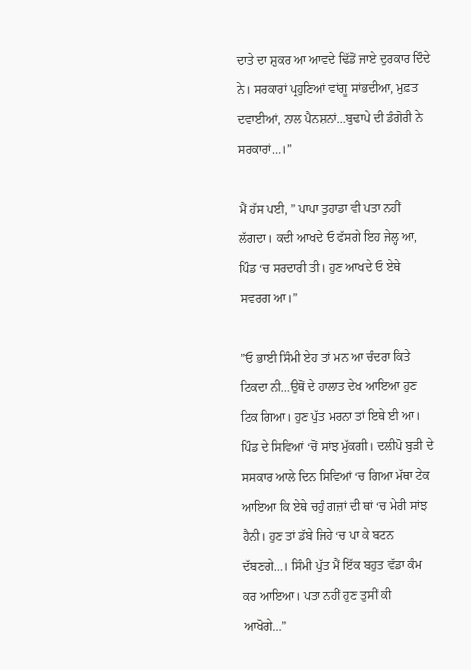ਦਾਤੇ ਦਾ ਸ਼ੁਕਰ ਆ ਆਵਦੇ ਢਿੱਡੋਂ ਜਾਏ ਦੁਰਕਾਰ ਦਿੰਦੇ ਨੇ। ਸਰਕਾਰਾਂ ਪ੍ਰਹੁਣਿਆਂ ਵਾਂਗੂ ਸਾਂਭਦੀਆ, ਮੁਫ਼ਤ ਦਵਾਈਆਂ, ਨਾਲ ਪੈਨਸ਼ਨਾਂ…ਬੁਢਾਪੇ ਦੀ ਡੰਗੋਰੀ ਨੇ ਸਰਕਾਰਾਂ…।”

ਮੈਂ ਹੱਸ ਪਈ, ” ਪਾਪਾ ਤੁਹਾਡਾ ਵੀ ਪਤਾ ਨਹੀਂ ਲੱਗਦਾ। ਕਦੀ ਆਖਦੇ ਓ ਫੱਸਗੇ ਇਹ ਜੇਲ੍ਹ ਆ, ਪਿੰਡ ‘ਚ ਸਰਦਾਰੀ ਤੀ। ਹੁਣ ਆਖਦੇ ਓ ਏਥੇ ਸਵਰਗ ਆ।”

”ਓ ਭਾਈ ਸਿੰਮੀ ਏਹ ਤਾਂ ਮਨ ਆ ਚੰਦਰਾ ਕਿਤੇ ਟਿਕਦਾ ਨੀ…ਉਥੋਂ ਦੇ ਹਾਲਾਤ ਦੇਖ ਆਇਆ ਹੁਣ ਟਿਕ ਗਿਆ। ਹੁਣ ਪੁੱਤ ਮਰਨਾ ਤਾਂ ਇਥੇ ਈ ਆ। ਪਿੰਡ ਦੇ ਸਿਵਿਆਂ ‘ਚੋਂ ਸਾਂਝ ਮੁੱਕਗੀ। ਦਲੀਪੋ ਬੁੜੀ ਦੇ ਸਸਕਾਰ ਆਲੇ ਦਿਨ ਸਿਵਿਆਂ ‘ਚ ਗਿਆ ਮੱਥਾ ਟੇਕ ਆਇਆ ਕਿ ਏਥੇ ਚਹੁੰ ਗਜ਼ਾਂ ਦੀ ਥਾਂ ‘ਚ ਮੇਰੀ ਸਾਂਝ ਹੈਨੀ। ਹੁਣ ਤਾਂ ਡੱਬੇ ਜਿਹੇ ‘ਚ ਪਾ ਕੇ ਬਟਨ ਦੱਬਣਗੇ…। ਸਿੰਮੀ ਪੁੱਤ ਮੈਂ ਇੱਕ ਬਹੁਤ ਵੱਡਾ ਕੰਮ ਕਰ ਆਇਆ। ਪਤਾ ਨਹੀਂ ਹੁਣ ਤੁਸੀਂ ਕੀ ਆਖੋਗੇ…”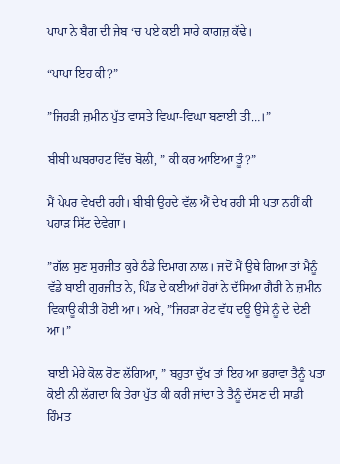ਪਾਪਾ ਨੇ ਬੈਗ ਦੀ ਜੇਬ ‘ਚ ਪਏ ਕਈ ਸਾਰੇ ਕਾਗਜ਼ ਕੱਢੇ।

“ਪਾਪਾ ਇਹ ਕੀ?”

”ਜਿਹੜੀ ਜ਼ਮੀਨ ਪੁੱਤ ਵਾਸਤੇ ਵਿਘਾ-ਵਿਘਾ ਬਣਾਈ ਤੀ…।”

ਬੀਬੀ ਘਬਰਾਹਟ ਵਿੱਚ ਬੋਲੀ, ” ਕੀ ਕਰ ਆਇਆ ਤੂੰ?”

ਮੈਂ ਪੇਪਰ ਵੇਖਦੀ ਰਹੀ। ਬੀਬੀ ਉਹਦੇ ਵੱਲ ਐਂ ਦੇਖ ਰਹੀ ਸੀ ਪਤਾ ਨਹੀਂ ਕੀ ਪਹਾੜ ਸਿੱਟ ਦੇਵੇਗਾ।

”ਗੱਲ ਸੁਣ ਸੁਰਜੀਤ ਕੁਰੇ ਠੰਡੇ ਦਿਮਾਗ ਨਾਲ। ਜਦੋਂ ਮੈਂ ਉਥੇ ਗਿਆ ਤਾਂ ਮੈਨੂੰ ਵੱਡੇ ਬਾਈ ਗੁਰਜੀਤ ਨੇ, ਪਿੰਡ ਦੇ ਕਈਆਂ ਹੋਰਾਂ ਨੇ ਦੱਸਿਆ ਗੈਰੀ ਨੇ ਜ਼ਮੀਨ ਵਿਕਾਊ ਕੀਤੀ ਹੋਈ ਆ। ਅਖੇ, ”ਜਿਹੜਾ ਰੇਟ ਵੱਧ ਦਊ ਉਸੇ ਨੂੰ ਦੇ ਦੇਣੀ ਆ।”

ਬਾਈ ਮੇਰੇ ਕੋਲ ਰੋਣ ਲੱਗਿਆ, ” ਬਹੁਤਾ ਦੁੱਖ ਤਾਂ ਇਹ ਆ ਭਰਾਵਾ ਤੈਨੂੰ ਪਤਾ ਕੋਈ ਨੀ ਲੱਗਦਾ ਕਿ ਤੇਰਾ ਪੁੱਤ ਕੀ ਕਰੀ ਜਾਂਦਾ ਤੇ ਤੈਨੂੰ ਦੱਸਣ ਦੀ ਸਾਡੀ ਹਿੰਮਤ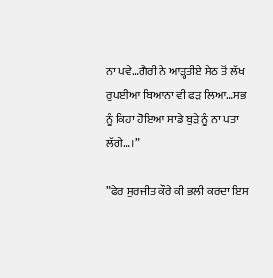ਨਾ ਪਵੇ…ਗੈਰੀ ਨੇ ਆੜ੍ਹਤੀਏ ਸੇਠ ਤੋਂ ਲੱਖ ਰੁਪਈਆ ਬਿਆਨਾ ਵੀ ਫੜ ਲਿਆ…ਸਭ ਨੂੰ ਕਿਹਾ ਹੋਇਆ ਸਾਡੇ ਬੁੜੇ ਨੂੰ ਨਾ ਪਤਾ ਲੱਗੇ…।”

”ਫੇਰ ਸੁਰਜੀਤ ਕੌਰੇ ਕੀ ਭਲੀ ਕਰਦਾ ਇਸ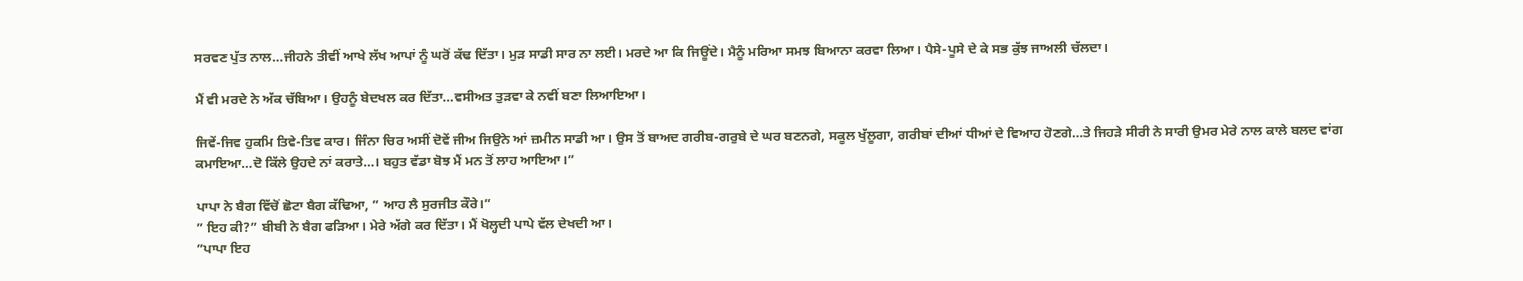ਸਰਵਣ ਪੁੱਤ ਨਾਲ…ਜੀਹਨੇ ਤੀਵੀਂ ਆਖੇ ਲੱਖ ਆਪਾਂ ਨੂੰ ਘਰੋਂ ਕੱਢ ਦਿੱਤਾ। ਮੁੜ ਸਾਡੀ ਸਾਰ ਨਾ ਲਈ। ਮਰਦੇ ਆ ਕਿ ਜਿਊਂਦੇ। ਮੈਨੂੰ ਮਰਿਆ ਸਮਝ ਬਿਆਨਾ ਕਰਵਾ ਲਿਆ। ਪੈਸੇ-ਪੂਸੇ ਦੇ ਕੇ ਸਭ ਕੁੱਝ ਜਾਅਲੀ ਚੱਲਦਾ।

ਮੈਂ ਵੀ ਮਰਦੇ ਨੇ ਅੱਕ ਚੱਬਿਆ। ਉਹਨੂੰ ਬੇਦਖਲ ਕਰ ਦਿੱਤਾ…ਵਸੀਅਤ ਤੁੜਵਾ ਕੇ ਨਵੀਂ ਬਣਾ ਲਿਆਇਆ।

ਜਿਵੇਂ-ਜਿਵ ਹੁਕਮਿ ਤਿਵੇ-ਤਿਵ ਕਾਰ। ਜਿੰਨਾ ਚਿਰ ਅਸੀਂ ਦੋਵੇਂ ਜੀਅ ਜਿਉਨੇ ਆਂ ਜ਼ਮੀਨ ਸਾਡੀ ਆ। ਉਸ ਤੋਂ ਬਾਅਦ ਗਰੀਬ-ਗਰੁਬੇ ਦੇ ਘਰ ਬਣਨਗੇ, ਸਕੂਲ ਖੁੱਲੂਗਾ, ਗਰੀਬਾਂ ਦੀਆਂ ਧੀਆਂ ਦੇ ਵਿਆਹ ਹੋਣਗੇ…ਤੇ ਜਿਹੜੇ ਸੀਰੀ ਨੇ ਸਾਰੀ ਉਮਰ ਮੇਰੇ ਨਾਲ ਕਾਲੇ ਬਲਦ ਵਾਂਗ ਕਮਾਇਆ…ਦੋ ਕਿੱਲੇ ਉਹਦੇ ਨਾਂ ਕਰਾਤੇ…। ਬਹੁਤ ਵੱਡਾ ਬੋਝ ਮੈਂ ਮਨ ਤੋਂ ਲਾਹ ਆਇਆ।”

ਪਾਪਾ ਨੇ ਬੈਗ ਵਿੱਚੋਂ ਛੋਟਾ ਬੈਗ ਕੱਢਿਆ, ” ਆਹ ਲੈ ਸੁਰਜੀਤ ਕੌਰੇ।”
” ਇਹ ਕੀ?” ਬੀਬੀ ਨੇ ਬੈਗ ਫੜਿਆ। ਮੇਰੇ ਅੱਗੇ ਕਰ ਦਿੱਤਾ। ਮੈਂ ਖੋਲ੍ਹਦੀ ਪਾਪੇ ਵੱਲ ਦੇਖਦੀ ਆ।
”ਪਾਪਾ ਇਹ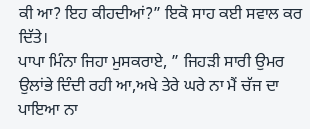ਕੀ ਆ? ਇਹ ਕੀਹਦੀਆਂ?” ਇਕੋ ਸਾਹ ਕਈ ਸਵਾਲ ਕਰ ਦਿੱਤੇ।
ਪਾਪਾ ਮਿੰਨਾ ਜਿਹਾ ਮੁਸਕਰਾਏ, ” ਜਿਹੜੀ ਸਾਰੀ ਉਮਰ ਉਲਾਂਭੇ ਦਿੰਦੀ ਰਹੀ ਆ,ਅਖੇ ਤੇਰੇ ਘਰੇ ਨਾ ਮੈਂ ਚੱਜ ਦਾ ਪਾਇਆ ਨਾ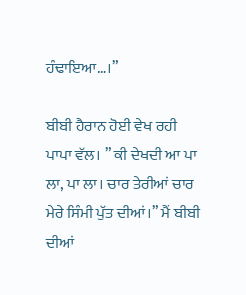ਹੰਢਾਇਆ…।”

ਬੀਬੀ ਹੈਰਾਨ ਹੋਈ ਵੇਖ ਰਹੀ ਪਾਪਾ ਵੱਲ। ” ਕੀ ਦੇਖਦੀ ਆ ਪਾ ਲਾ, ਪਾ ਲਾ। ਚਾਰ ਤੇਰੀਆਂ ਚਾਰ ਮੇਰੇ ਸਿੰਮੀ ਪੁੱਤ ਦੀਆਂ।” ਮੈਂ ਬੀਬੀ ਦੀਆਂ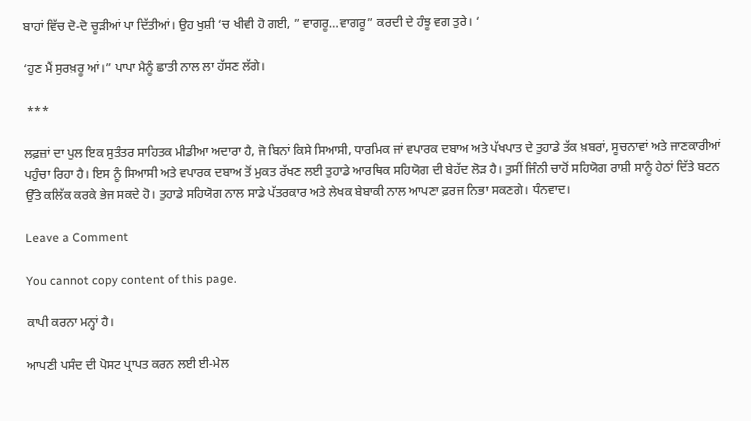ਬਾਹਾਂ ਵਿੱਚ ਦੋ-ਦੋ ਚੂੜੀਆਂ ਪਾ ਦਿੱਤੀਆਂ। ਉਹ ਖੁਸ਼ੀ ‘ਚ ਖੀਵੀ ਹੋ ਗਈ, ” ਵਾਗਰੂ…ਵਾਗਰੂ” ਕਰਦੀ ਦੇ ਹੰਝੂ ਵਗ ਤੁਰੇ। ‘

‘ਹੁਣ ਮੈਂ ਸੁਰਖ਼ਰੂ ਆਂ।” ਪਾਪਾ ਮੈਨੂੰ ਛਾਤੀ ਨਾਲ ਲਾ ਹੱਸਣ ਲੱਗੇ।

 ***

ਲਫ਼ਜ਼ਾਂ ਦਾ ਪੁਲ ਇਕ ਸੁਤੰਤਰ ਸਾਹਿਤਕ ਮੀਡੀਆ ਅਦਾਰਾ ਹੈ, ਜੋ ਬਿਨਾਂ ਕਿਸੇ ਸਿਆਸੀ, ਧਾਰਮਿਕ ਜਾਂ ਵਪਾਰਕ ਦਬਾਅ ਅਤੇ ਪੱਖਪਾਤ ਦੇ ਤੁਹਾਡੇ ਤੱਕ ਖ਼ਬਰਾਂ, ਸੂਚਨਾਵਾਂ ਅਤੇ ਜਾਣਕਾਰੀਆਂ ਪਹੁੰਚਾ ਰਿਹਾ ਹੈ। ਇਸ ਨੂੰ ਸਿਆਸੀ ਅਤੇ ਵਪਾਰਕ ਦਬਾਅ ਤੋਂ ਮੁਕਤ ਰੱਖਣ ਲਈ ਤੁਹਾਡੇ ਆਰਥਿਕ ਸਹਿਯੋਗ ਦੀ ਬੇਹੱਦ ਲੋੜ ਹੈ। ਤੁਸੀਂ ਜਿੰਨੀ ਚਾਹੋਂ ਸਹਿਯੋਗ ਰਾਸ਼ੀ ਸਾਨੂੰ ਹੇਠਾਂ ਦਿੱਤੇ ਬਟਨ ਉੱਤੇ ਕਲਿੱਕ ਕਰਕੇ ਭੇਜ ਸਕਦੇ ਹੋ। ਤੁਹਾਡੇ ਸਹਿਯੋਗ ਨਾਲ ਸਾਡੇ ਪੱਤਰਕਾਰ ਅਤੇ ਲੇਖਕ ਬੇਬਾਕੀ ਨਾਲ ਆਪਣਾ ਫ਼ਰਜ ਨਿਭਾ ਸਕਣਗੇ। ਧੰਨਵਾਦ।

Leave a Comment

You cannot copy content of this page.

ਕਾਪੀ ਕਰਨਾ ਮਨ੍ਹਾਂ ਹੈ।

ਆਪਣੀ ਪਸੰਦ ਦੀ ਪੋਸਟ ਪ੍ਰਾਪਤ ਕਰਨ ਲਈ ਈ-ਮੇਲ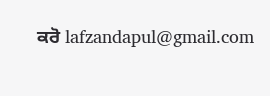ਕਰੋ lafzandapul@gmail.com